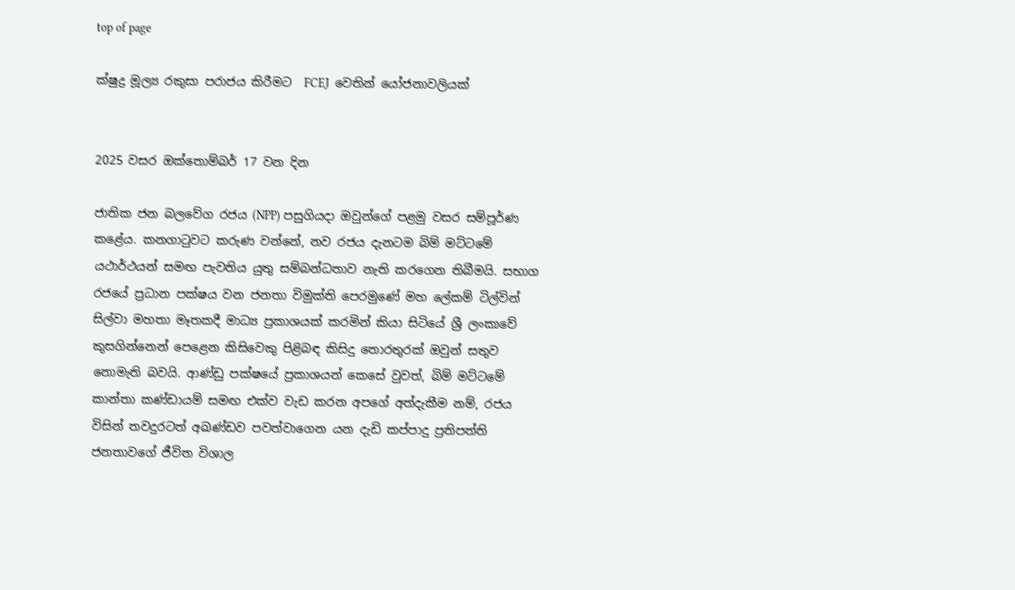top of page

ක්ෂුද්‍ර මූල්‍ය රකුසා පරාජය කිරීමට  FCEJ  වෙතින් යෝජනාවලියක්


2025 වසර ඔක්තොම්බර් 17 වන දින

ජාතික ජන බලවේග රජය (NPP) පසුගියදා ඔවුන්ගේ පළමු වසර සම්පූර්ණ කළේය. කනගාටුවට කරුණ වන්නේ, නව රජය දැනටම බිම් මට්ටමේ යථාර්ථයන් සමඟ පැවතිය යුතු සම්බන්ධතාව නැති කරගෙන තිබීමයි. සභාග රජයේ ප්‍රධාන පක්ෂය වන ජනතා විමුක්ති පෙරමුණේ මහ ලේකම් ටිල්වින් සිල්වා මහතා මෑතකදී මාධ්‍ය ප්‍රකාශයක් කරමින් කියා සිටියේ ශ්‍රී ලංකාවේ කුසගින්නෙන් පෙළෙන කිසිවෙකු පිළිබඳ කිසිදු තොරතුරක් ඔවුන් සතුව නොමැති බවයි. ආණ්ඩු පක්ෂයේ ප්‍රකාශයන් කෙසේ වුවත්, බිම් මට්ටමේ කාන්තා කණ්ඩායම් සමඟ එක්ව වැඩ කරන අපගේ අත්දැකීම නම්, රජය විසින් තවදුරටත් අඛණ්ඩව පවත්වාගෙන යන දැඩි කප්පාදු ප්‍රතිපත්ති ජනතාවගේ ජීවිත විශාල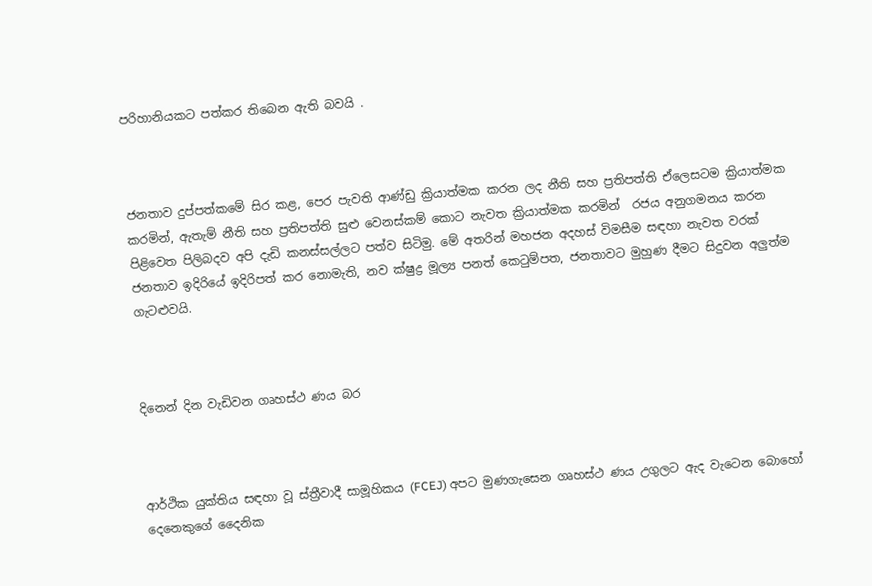පරිහානියකට පත්කර තිබෙන ඇති බවයි .



ජනතාව දුප්පත්කමේ සිර කළ, පෙර පැවති ආණ්ඩු ක්‍රියාත්මක කරන ලද නීති සහ ප්‍රතිපත්ති ඒලෙසටම ක්‍රියාත්මක කරමින්, ඇතැම් නීති සහ ප්‍රතිපත්ති සුළු වෙනස්කම් කොට නැවත ක්‍රියාත්මක කරමින්  රජය අනුගමනය කරන පිළිවෙත පිලිබදව අපි දැඩි කනස්සල්ලට පත්ව සිටිමු. මේ අතරින් මහජන අදහස් විමසීම සඳහා නැවත වරක් ජනතාව ඉදිරියේ ඉදිරිපත් කර නොමැති, නව ක්ෂුද්‍ර මූල්‍ය පනත් කෙටුම්පත, ජනතාවට මුහුණ දීමට සිදුවන අලුත්ම ගැටළුවයි.



දිනෙන් දින වැඩිවන ගෘහස්ථ ණය බර



ආර්ථික යුක්තිය සඳහා වූ ස්ත්‍රීවාදී සාමූහිකය (FCEJ) අපට මුණගැසෙන ගෘහස්ථ ණය උගුලට ඇද වැටෙන බොහෝ දෙනෙකුගේ දෛනික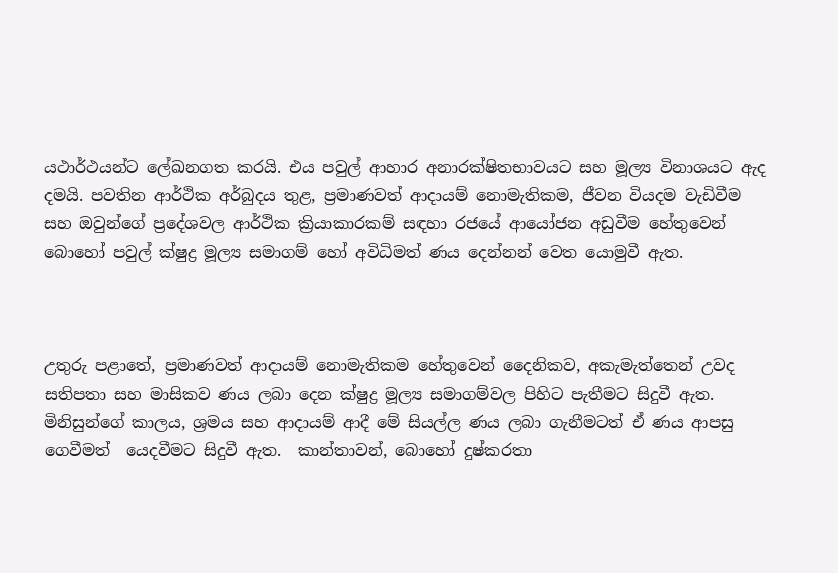යථාර්ථයන්ට ලේඛනගත කරයි. එය පවුල් ආහාර අනාරක්ෂිතභාවයට සහ මූල්‍ය විනාශයට ඇද දමයි. පවතින ආර්ථික අර්බුදය තුළ, ප්‍රමාණවත් ආදායම් නොමැතිකම, ජීවන වියදම වැඩිවීම සහ ඔවුන්ගේ ප්‍රදේශවල ආර්ථික ක්‍රියාකාරකම් සඳහා රජයේ ආයෝජන අඩුවීම හේතුවෙන් බොහෝ පවුල් ක්ෂුද්‍ර මූල්‍ය සමාගම් හෝ අවිධිමත් ණය දෙන්නන් වෙත යොමුවී ඇත.



උතුරු පළාතේ, ප්‍රමාණවත් ආදායම් නොමැතිකම හේතුවෙන් දෛනිකව, අකැමැත්තෙන් උවද සතිපතා සහ මාසිකව ණය ලබා දෙන ක්ෂුද්‍ර මූල්‍ය සමාගම්වල පිහිට පැතීමට සිදුවී ඇත. මිනිසුන්ගේ කාලය, ශ්‍රමය සහ ආදායම් ආදී මේ සියල්ල ණය ලබා ගැනීමටත් ඒ ණය ආපසු ගෙවීමත්  යෙදවීමට සිදුවී ඇත.  කාන්තාවන්, බොහෝ දුෂ්කරතා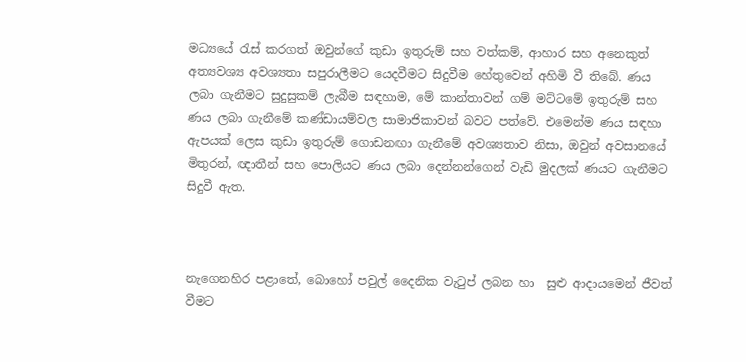මධ්‍යයේ රැස් කරගත් ඔවුන්ගේ කුඩා ඉතුරුම් සහ වත්කම්, ආහාර සහ අනෙකුත් අත්‍යවශ්‍ය අවශ්‍යතා සපුරාලීමට යෙදවීමට සිදුවීම හේතුවෙන් අහිමි වී තිබේ. ණය ලබා ගැනීමට සුදුසුකම් ලැබීම සඳහාම, මේ කාන්තාවන් ගම් මට්ටමේ ඉතුරුම් සහ ණය ලබා ගැනීමේ කණ්ඩායම්වල සාමාජිකාවන් බවට පත්වේ. එමෙන්ම ණය සඳහා ඇපයක් ලෙස කුඩා ඉතුරුම් ගොඩනඟා ගැනීමේ අවශ්‍යතාව නිසා, ඔවුන් අවසානයේ මිතුරන්, ඥාතීන් සහ පොලියට ණය ලබා දෙන්නන්ගෙන් වැඩි මුදලක් ණයට ගැනීමට සිදුවී ඇත.



නැගෙනහිර පළාතේ, බොහෝ පවුල් දෛනික වැටුප් ලබන හා  සුළු ආදායමෙන් ජීවත් වීමට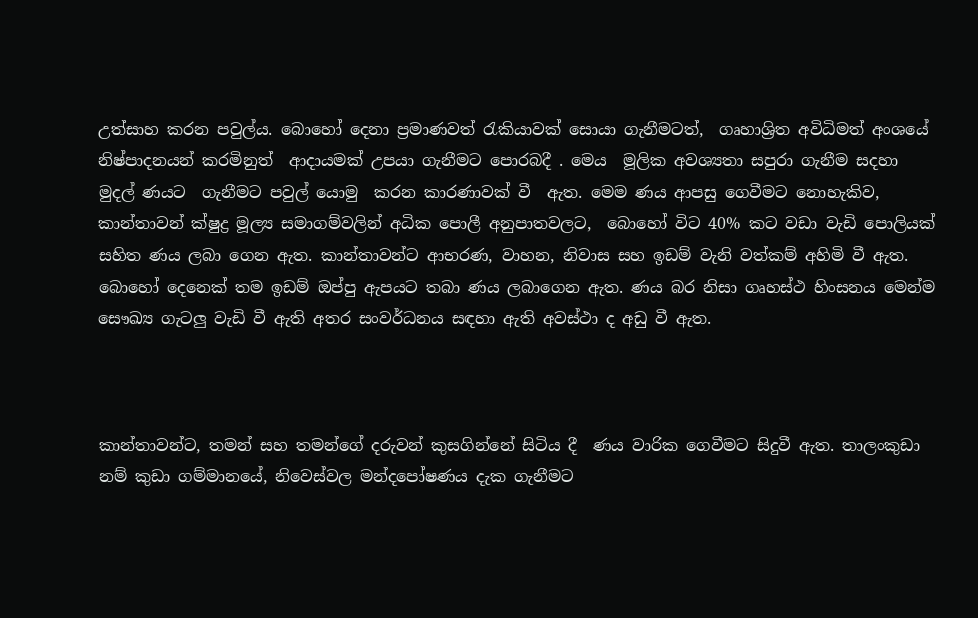උත්සාහ කරන පවුල්ය. බොහෝ දෙනා ප්‍රමාණවත් රැකියාවක් සොයා ගැනීමටත්,  ගෘහාශ්‍රිත අවිධිමත් අංශයේ නිෂ්පාදනයන් කරමිනුත්  ආදායමක් උපයා ගැනීමට පොරබදී . මෙය  මූලික අවශ්‍යතා සපුරා ගැනීම සදහා මුදල් ණයට  ගැනීමට පවුල් යොමු  කරන කාරණාවක් වී  ඇත. මෙම ණය ආපසු ගෙවීමට නොහැකිව, කාන්තාවන් ක්ෂුද්‍ර මූල්‍ය සමාගම්වලින් අධික පොලී අනුපාතවලට,  බොහෝ විට 40% කට වඩා වැඩි පොලියක් සහිත ණය ලබා ගෙන ඇත. කාන්තාවන්ට ආභරණ, වාහන, නිවාස සහ ඉඩම් වැනි වත්කම් අහිමි වී ඇත. බොහෝ දෙනෙක් තම ඉඩම් ඔප්පු ඇපයට තබා ණය ලබාගෙන ඇත. ණය බර නිසා ගෘහස්ථ හිංසනය මෙන්ම සෞඛ්‍ය ගැටලු වැඩි වී ඇති අතර සංවර්ධනය සඳහා ඇති අවස්ථා ද අඩු වී ඇත.



කාන්තාවන්ට, තමන් සහ තමන්ගේ දරුවන් කුසගින්නේ සිටිය දී  ණය වාරික ගෙවීමට සිදුවී ඇත. තාලංකුඩා නම් කුඩා ගම්මානයේ, නිවෙස්වල මන්දපෝෂණය දැක ගැනීමට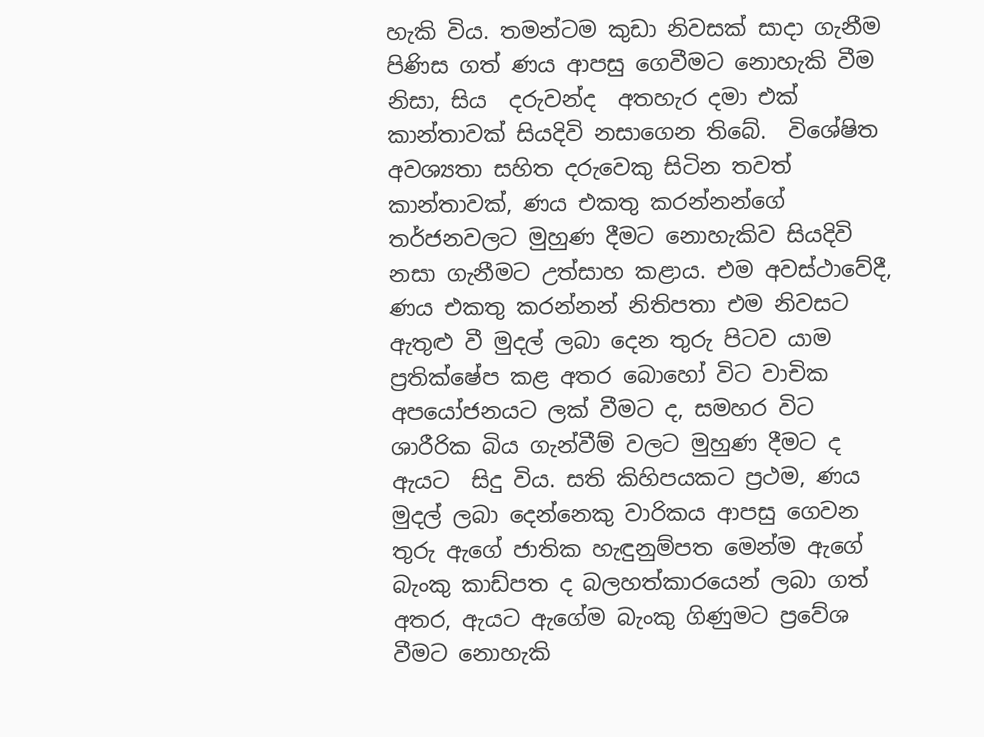හැකි විය. තමන්ටම කුඩා නිවසක් සාදා ගැනීම පිණිස ගත් ණය ආපසු ගෙවීමට නොහැකි වීම නිසා, සිය  දරුවන්ද  අතහැර දමා එක් කාන්තාවක් සියදිවි නසාගෙන තිබේ.  විශේෂිත අවශ්‍යතා සහිත දරුවෙකු සිටින තවත් කාන්තාවක්, ණය එකතු කරන්නන්ගේ තර්ජනවලට මුහුණ දීමට නොහැකිව සියදිවි නසා ගැනීමට උත්සාහ කළාය. එම අවස්ථාවේදී, ණය එකතු කරන්නන් නිතිපතා එම නිවසට ඇතුළු වී මුදල් ලබා දෙන තුරු පිටව යාම ප්‍රතික්ෂේප කළ අතර බොහෝ විට වාචික අපයෝජනයට ලක් වීමට ද, සමහර විට ශාරීරික බිය ගැන්වීම් වලට මුහුණ දීමට ද ඇයට  සිදු විය. සති කිහිපයකට ප්‍රථම, ණය මුදල් ලබා දෙන්නෙකු වාරිකය ආපසු ගෙවන තුරු ඇගේ ජාතික හැඳුනුම්පත මෙන්ම ඇගේ බැංකු කාඩ්පත ද බලහත්කාරයෙන් ලබා ගත් අතර, ඇයට ඇගේම බැංකු ගිණුමට ප්‍රවේශ වීමට නොහැකි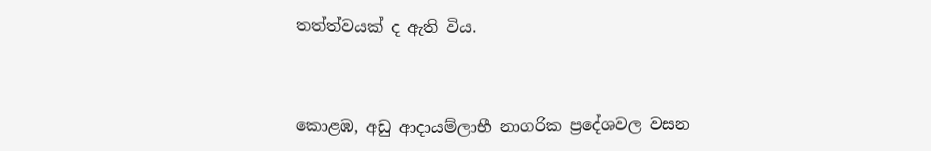තත්ත්වයක් ද ඇති විය.



කොළඹ, අඩු ආදායම්ලාභී නාගරික ප්‍රදේශවල වසන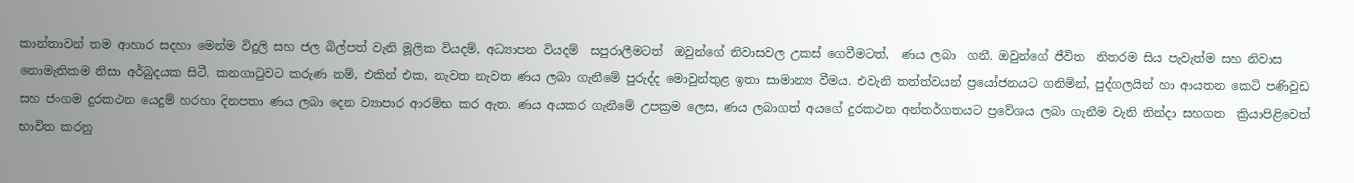කාන්තාවන් තම ආහාර සදහා මෙන්ම විදුලි සහ ජල බිල්පත් වැනි මූලික වියදම්, අධ්‍යාපන වියදම්  සපුරාලීමටත්  ඔවුන්ගේ නිවාසවල උකස් ගෙවීමටත්,  ණය ලබා  ගනී. ඔවුන්ගේ ජීවිත  නිතරම සිය පැවැත්ම සහ නිවාස නොමැතිකම නිසා අර්බුදයක සිටී. කනගාටුවට කරුණ නම්, එකින් එක, නැවත නැවත ණය ලබා ගැනීමේ පුරුද්ද මොවුන්තුළ ඉතා සාමාන්‍ය වීමය. එවැනි තත්ත්වයන් ප්‍රයෝජනයට ගනිමින්, පුද්ගලයින් හා ආයතන කෙටි පණිවුඩ සහ ජංගම දුරකථන යෙදුම් හරහා දිනපතා ණය ලබා දෙන ව්‍යාපාර ආරම්භ කර ඇත. ණය අයකර ගැනීමේ උපක්‍රම ලෙස, ණය ලබාගත් අයගේ දුරකථන අන්තර්ගතයට ප්‍රවේශය ලබා ගැනීම වැනි නින්දා සහගත  ක්‍රියාපිළිවෙත් භාවිත කරනු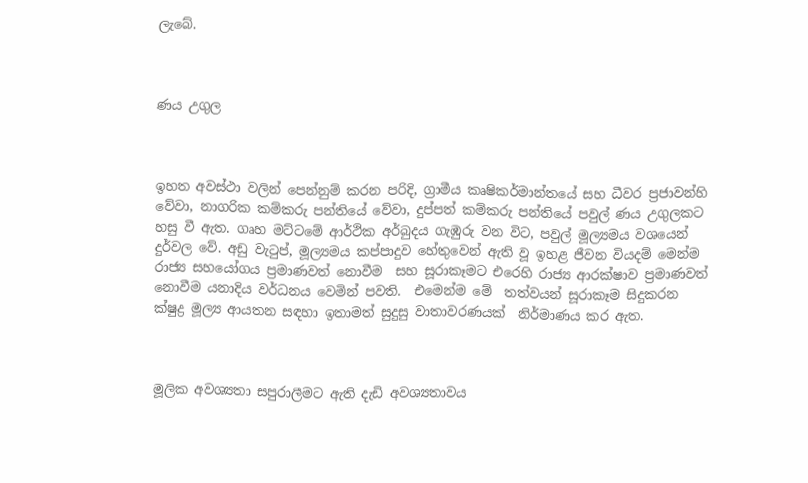ලැබේ.



ණය උගුල



ඉහත අවස්ථා වලින් පෙන්නුම් කරන පරිදි, ග්‍රාමීය කෘෂිකර්මාන්තයේ සහ ධීවර ප්‍රජාවන්හි වේවා, නාගරික කම්කරු පන්තියේ වේවා, දුප්පත් කම්කරු පන්තියේ පවුල් ණය උගුලකට හසු වී ඇත. ගෘහ මට්ටමේ ආර්ථික අර්බුදය ගැඹුරු වන විට, පවුල් මූල්‍යමය වශයෙන් දුර්වල වේ. අඩු වැටුප්, මූල්‍යමය කප්පාදුව හේතුවෙන් ඇති වූ ඉහළ ජීවන වියදම් මෙන්ම රාජ්‍ය සහයෝගය ප්‍රමාණවත් නොවීම  සහ සූරාකෑමට එරෙහි රාජ්‍ය ආරක්ෂාව ප්‍රමාණවත් නොවීම යනාදිය වර්ධනය වෙමින් පවති.  එමෙන්ම මේ  තත්වයන් සූරාකෑම සිදුකරන ක්ෂුද්‍ර මූල්‍ය ආයතන සඳහා ඉතාමත් සුදුසු වාතාවරණයක්  නිර්මාණය කර ඇත.



මූලික අවශ්‍යතා සපුරාලීමට ඇති දැඩි අවශ්‍යතාවය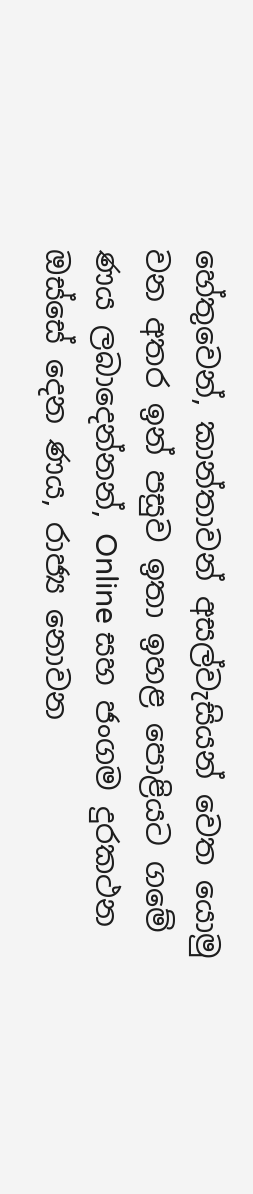හේතුවෙන්, කාන්තාවන් අසල්වැසියන් වෙත යොමු වන අතර ඉන් පසුව ඉතා ඉහළ පොළියට ගමේ ණය ලබාදෙන්නන්, Online සහ ජංගම දුරකථන ඔස්සේ දෙන ණය, රාජ්‍ය නොවන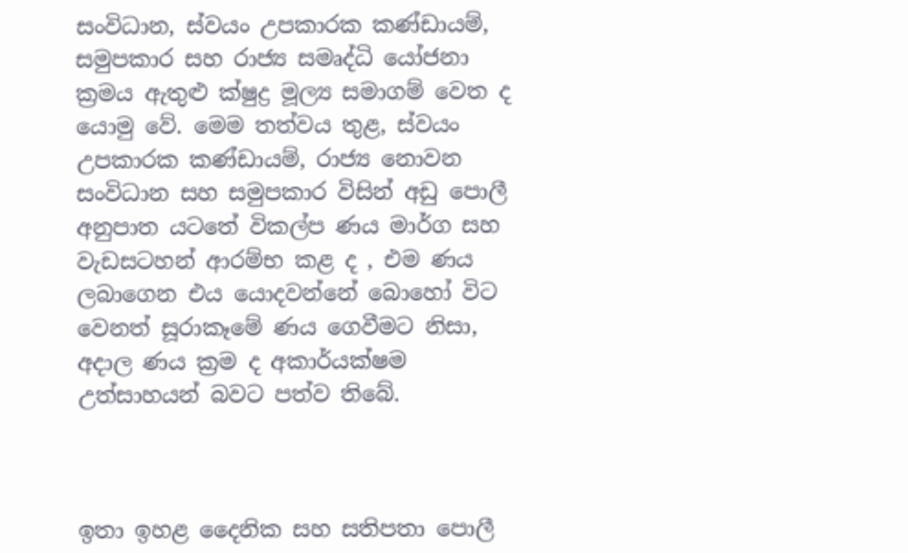සංවිධාන, ස්වයං උපකාරක කණ්ඩායම්, සමුපකාර සහ රාජ්‍ය සමෘද්ධි යෝජනා ක්‍රමය ඇතුළු ක්ෂුද්‍ර මූල්‍ය සමාගම් වෙත ද යොමු වේ. මෙම තත්වය තුළ, ස්වයං උපකාරක කණ්ඩායම්, රාජ්‍ය නොවන සංවිධාන සහ සමුපකාර විසින් අඩු පොලී අනුපාත යටතේ විකල්ප ණය මාර්ග සහ වැඩසටහන් ආරම්භ කළ ද , එම ණය ලබාගෙන එය යොදවන්නේ බොහෝ විට වෙනත් සූරාකෑමේ ණය ගෙවීමට නිසා, අදාල ණය ක්‍රම ද අකාර්යක්ෂම උත්සාහයන් බවට පත්ව තිබේ.



ඉතා ඉහළ දෛනික සහ සතිපතා පොලී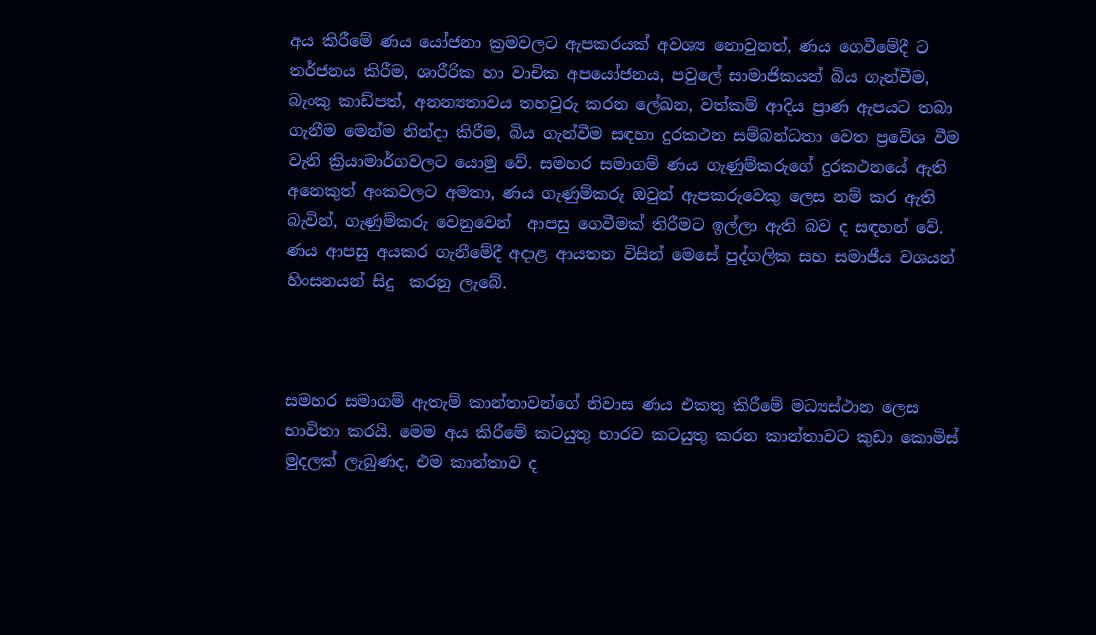අය කිරීමේ ණය යෝජනා ක්‍රමවලට ඇපකරයක් අවශ්‍ය නොවුනත්, ණය ගෙවීමේදී ට තර්ජනය කිරීම, ශාරීරික හා වාචික අපයෝජනය, පවුලේ සාමාජිකයන් බිය ගැන්වීම, බැංකු කාඩ්පත්, අනන්‍යතාවය තහවුරු කරන ලේඛන, වත්කම් ආදිය ප්‍රාණ ඇපයට තබා ගැනීම මෙන්ම නින්දා කිරීම, බිය ගැන්වීම සඳහා දුරකථන සම්බන්ධතා වෙත ප්‍රවේශ වීම වැනි ක්‍රියාමාර්ගවලට යොමු වේ. සමහර සමාගම් ණය ගැණුම්කරුගේ දුරකථනයේ ඇති අනෙකුත් අංකවලට අමතා, ණය ගැණුම්කරු ඔවුන් ඇපකරුවෙකු ලෙස නම් කර ඇති බැවින්, ගැණුම්කරු වෙනුවෙන්  ආපසු ගෙවීමක් තිරීමට ඉල්ලා ඇති බව ද සඳහන් වේ. ණය ආපසු අයකර ගැනීමේදී අදාළ ආයතන විසින් මෙසේ පුද්ගලික සහ සමාජීය වශයන් හිංසනයන් සිදු  කරනු ලැබේ.



සමහර සමාගම් ඇතැම් කාන්තාවන්ගේ නිවාස ණය එකතු කිරීමේ මධ්‍යස්ථාන ලෙස භාවිතා කරයි. මෙම අය කිරීමේ කටයුතු භාරව කටයුතු කරන කාන්තාවට කුඩා කොමිස් මුදලක් ලැබුණද, එම කාන්තාව ද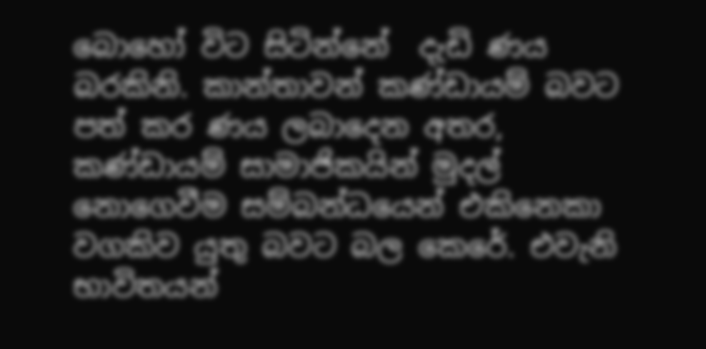බොහෝ විට සිටින්නේ  දැඩි ණය බරකිනි. කාන්තාවන් කණ්ඩායම් බවට පත් කර ණය ලබාදෙන අතර, කණ්ඩායම් සාමාජිකයින් මුදල් නොගෙවීම සම්බන්ධයෙන් එකිනෙකා වගකිව යුතු බවට බල කෙරේ. එවැනි භාවිතයන්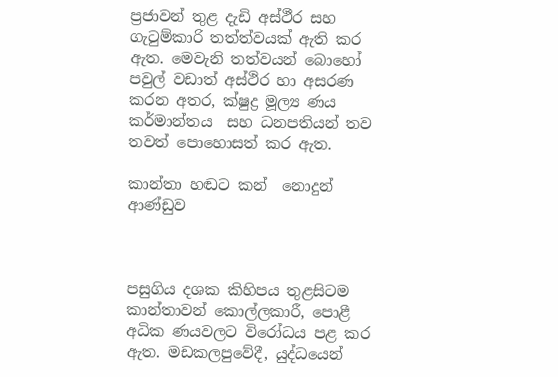ප්‍රජාවන් තුළ දැඩි අස්ථීර සහ ගැටුම්කාරි තත්ත්වයක් ඇති කර ඇත. මෙවැනි තත්වයන් බොහෝ පවුල් වඩාත් අස්ථිර හා අසරණ කරන අතර, ක්ෂුද්‍ර මූල්‍ය ණය කර්මාන්තය  සහ ධනපතියන් තව තවත් පොහොසත් කර ඇත.

කාන්තා හඬට කන්  නොදුන් ආණ්ඩුව



පසුගිය දශක කිහිපය තුළසිටම  කාන්තාවන් කොල්ලකාරී, පොළී අධික ණයවලට විරෝධය පළ කර ඇත. මඩකලපුවේදී, යුද්ධයෙන්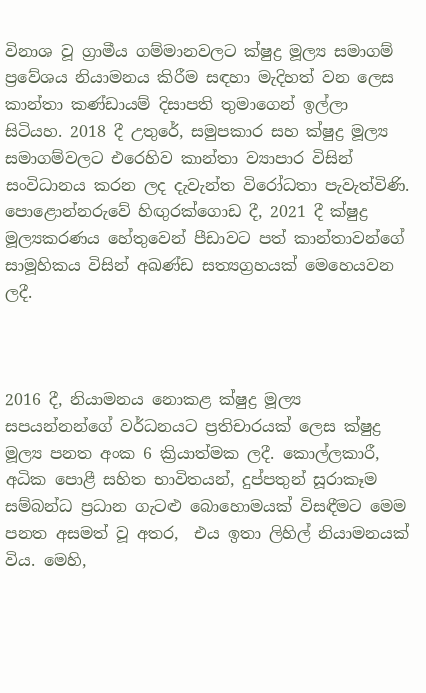විනාශ වූ ග්‍රාමීය ගම්මානවලට ක්ෂුද්‍ර මූල්‍ය සමාගම් ප්‍රවේශය නියාමනය කිරීම සඳහා මැදිහත් වන ලෙස කාන්තා කණ්ඩායම් දිසාපති තුමාගෙන් ඉල්ලා සිටියහ. 2018 දී උතුරේ, සමුපකාර සහ ක්ෂුද්‍ර මූල්‍ය සමාගම්වලට එරෙහිව කාන්තා ව්‍යාපාර විසින් සංවිධානය කරන ලද දැවැන්ත විරෝධතා පැවැත්විණි. පොළොන්නරුවේ හිඟුරක්ගොඩ දී, 2021 දී ක්ෂුද්‍ර මූල්‍යකරණය හේතුවෙන් පීඩාවට පත් කාන්තාවන්ගේ සාමූහිකය විසින් අඛණ්ඩ සත්‍යග්‍රහයක් මෙහෙයවන ලදී.



2016 දී, නියාමනය නොකළ ක්ෂුද්‍ර මූල්‍ය සපයන්නන්ගේ වර්ධනයට ප්‍රතිචාරයක් ලෙස ක්ෂුද්‍ර මූල්‍ය පනත අංක 6 ක්‍රියාත්මක ලදී. කොල්ලකාරී, අධික පොළී සහිත භාවිතයන්, දුප්පතුන් සූරාකෑම සම්බන්ධ ප්‍රධාන ගැටළු බොහොමයක් විසඳීමට මෙම පනත අසමත් වූ අතර,  එය ඉතා ලිහිල් නියාමනයක් විය. මෙහි,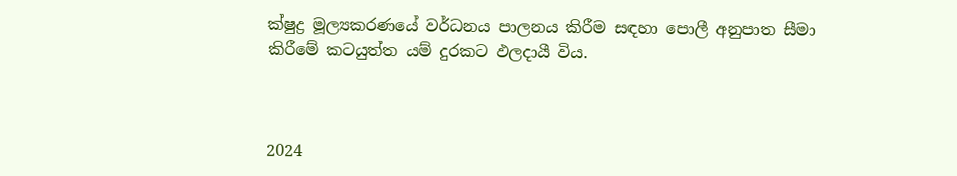ක්ෂුද්‍ර මූල්‍යකරණයේ වර්ධනය පාලනය කිරීම සඳහා පොලී අනුපාත සීමා කිරීමේ කටයුත්ත යම් දුරකට ඵලදායී විය.



2024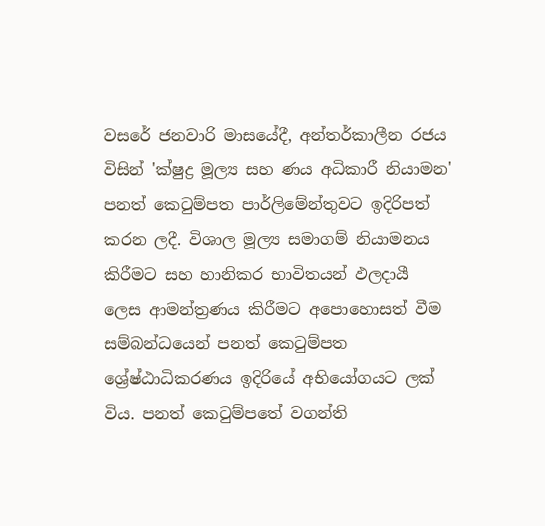වසරේ ජනවාරි මාසයේදී, අන්තර්කාලීන රජය විසින් 'ක්ෂුද්‍ර මූල්‍ය සහ ණය අධිකාරී නියාමන' පනත් කෙටුම්පත පාර්ලිමේන්තුවට ඉදිරිපත් කරන ලදී. විශාල මූල්‍ය සමාගම් නියාමනය කිරීමට සහ හානිකර භාවිතයන් ඵලදායී ලෙස ආමන්ත්‍රණය කිරීමට අපොහොසත් වීම සම්බන්ධයෙන් පනත් කෙටුම්පත ශ්‍රේෂ්ඨාධිකරණය ඉදිරියේ අභියෝගයට ලක් විය. පනත් කෙටුම්පතේ වගන්ති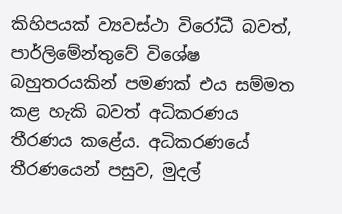කිහිපයක් ව්‍යවස්ථා විරෝධී බවත්, පාර්ලිමේන්තුවේ විශේෂ බහුතරයකින් පමණක් එය සම්මත කළ හැකි බවත් අධිකරණය තීරණය කළේය. අධිකරණයේ තීරණයෙන් පසුව, මුදල්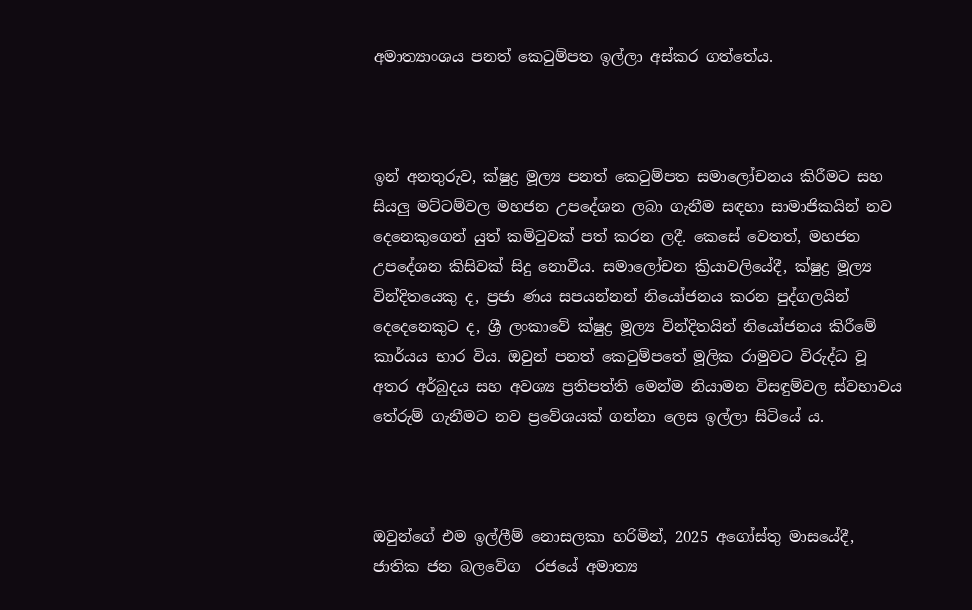අමාත්‍යාංශය පනත් කෙටුම්පත ඉල්ලා අස්කර ගත්තේය.



ඉන් අනතුරුව, ක්ෂුද්‍ර මූල්‍ය පනත් කෙටුම්පත සමාලෝචනය කිරීමට සහ සියලු මට්ටම්වල මහජන උපදේශන ලබා ගැනීම සඳහා සාමාජිකයින් නව දෙනෙකුගෙන් යුත් කමිටුවක් පත් කරන ලදී. කෙසේ වෙතත්, මහජන උපදේශන කිසිවක් සිදු නොවීය. සමාලෝචන ක්‍රියාවලියේදී, ක්ෂුද්‍ර මූල්‍ය වින්දිතයෙකු ද, ප්‍රජා ණය සපයන්නන් නියෝජනය කරන පුද්ගලයින් දෙදෙනෙකුට ද, ශ්‍රී ලංකාවේ ක්ෂුද්‍ර මූල්‍ය වින්දිතයින් නියෝජනය කිරීමේ කාර්යය භාර විය. ඔවුන් පනත් කෙටුම්පතේ මූලික රාමුවට විරුද්ධ වූ අතර අර්බුදය සහ අවශ්‍ය ප්‍රතිපත්ති මෙන්ම නියාමන විසඳුම්වල ස්වභාවය තේරුම් ගැනීමට නව ප්‍රවේශයක් ගන්නා ලෙස ඉල්ලා සිටියේ ය.



ඔවුන්ගේ එම ඉල්ලීම් නොසලකා හරිමින්, 2025 අගෝස්තු මාසයේදී, ජාතික ජන බලවේග  රජයේ අමාත්‍ය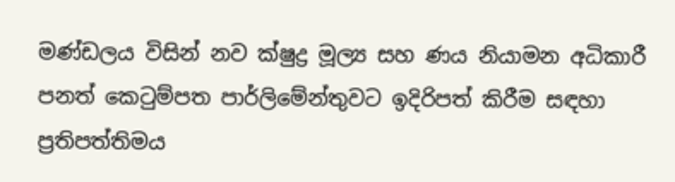මණ්ඩලය විසින් නව ක්ෂුද්‍ර මූල්‍ය සහ ණය නියාමන අධිකාරී පනත් කෙටුම්පත පාර්ලිමේන්තුවට ඉදිරිපත් කිරීම සඳහා ප්‍රතිපත්තිමය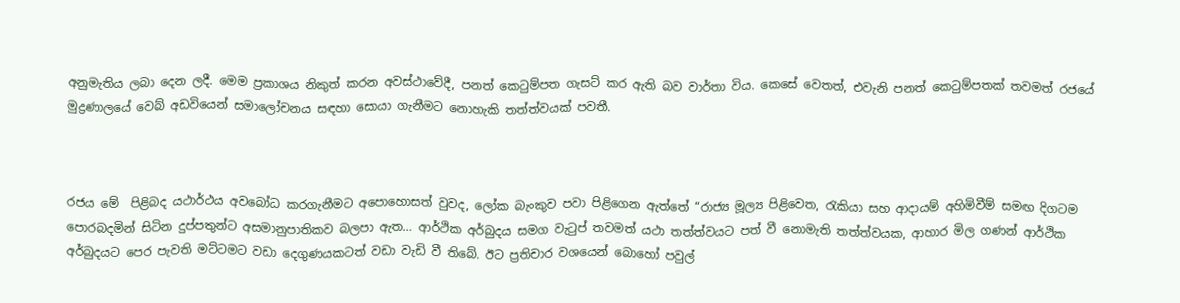අනුමැතිය ලබා දෙන ලදී. මෙම ප්‍රකාශය නිකුත් කරන අවස්ථාවේදී, පනත් කෙටුම්පත ගැසට් කර ඇති බව වාර්තා විය. කෙසේ වෙතත්, එවැනි පනත් කෙටුම්පතක් තවමත් රජයේ මුද්‍රණාලයේ වෙබ් අඩවියෙන් සමාලෝචනය සඳහා සොයා ගැනීමට නොහැකි තත්ත්වයක් පවතී.



රජය මේ  පිළිබද යථාර්ථය අවබෝධ කරගැනීමට අපොහොසත් වුවද, ලෝක බැංකුව පවා පිළිගෙන ඇත්තේ “රාජ්‍ය මූල්‍ය පිළිවෙත, රැකියා සහ ආදායම් අහිමිවීම් සමඟ දිගටම පොරබදමින් සිටින දුප්පතුන්ට අසමානුපාතිකව බලපා ඇත… ආර්ථික අර්බුදය සමග වැටුප් තවමත් යථා තත්ත්වයට පත් වී නොමැති තත්ත්වයක, ආහාර මිල ගණන් ආර්ථික අර්බුදයට පෙර පැවති මට්ටමට වඩා දෙගුණයකටත් වඩා වැඩි වී තිබේ. ඊට ප්‍රතිචාර වශයෙන් බොහෝ පවුල්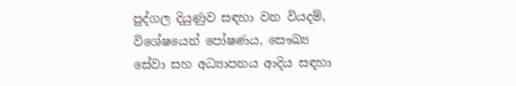පුද්ගල දියුණුව සඳහා වන වියදම්, විශේෂයෙන් පෝෂණය, සෞඛ්‍ය සේවා සහ අධ්‍යාපනය ආදිය සඳහා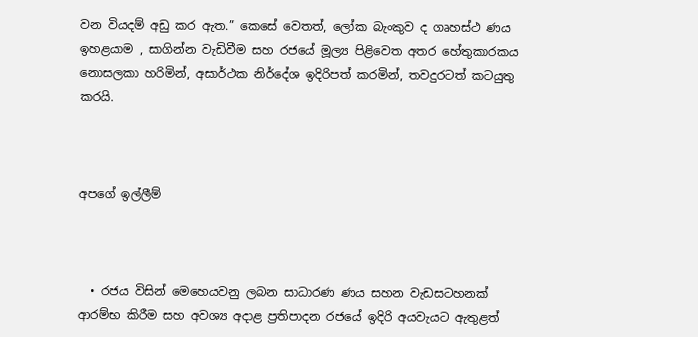වන වියදම් අඩු කර ඇත.” කෙසේ වෙතත්, ලෝක බැංකුව ද ගෘහස්ථ ණය ඉහළයාම , සාගින්න වැඩිවීම සහ රජයේ මූල්‍ය පිළිවෙත අතර හේතුකාරකය නොසලකා හරිමින්, අසාර්ථක නිර්දේශ ඉදිරිපත් කරමින්, තවදුරටත් කටයුතු කරයි.



අපගේ ඉල්ලීම්



  • රජය විසින් මෙහෙයවනු ලබන සාධාරණ ණය සහන වැඩසටහනක් ආරම්භ කිරීම සහ අවශ්‍ය අදාළ ප්‍රතිපාදන රජයේ ඉදිරි අයවැයට ඇතුළත්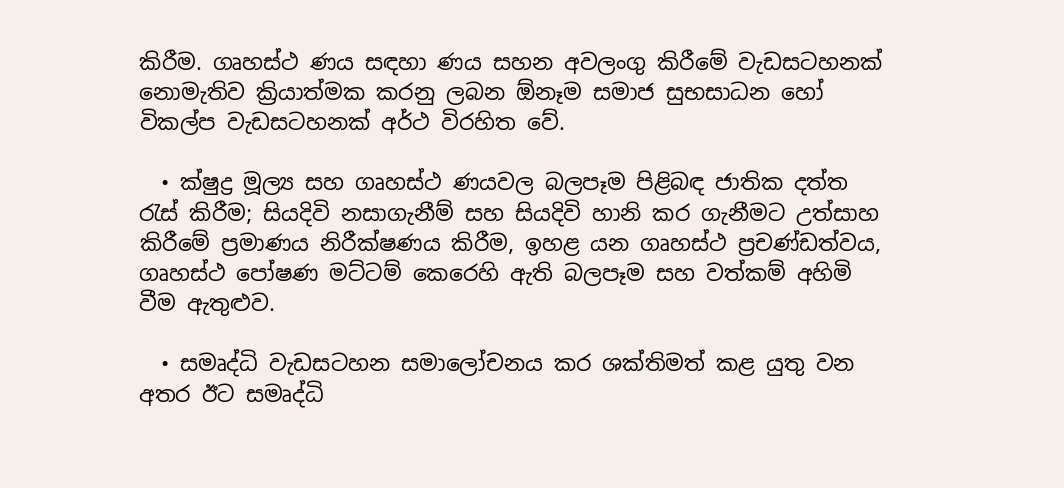කිරීම. ගෘහස්ථ ණය සඳහා ණය සහන අවලංගු කිරීමේ වැඩසටහනක් නොමැතිව ක්‍රියාත්මක කරනු ලබන ඕනෑම සමාජ සුභසාධන හෝ විකල්ප වැඩසටහනක් අර්ථ විරහිත වේ.

  • ක්ෂුද්‍ර මූල්‍ය සහ ගෘහස්ථ ණයවල බලපෑම පිළිබඳ ජාතික දත්ත රැස් කිරීම; සියදිවි නසාගැනීම් සහ සියදිවි හානි කර ගැනීමට උත්සාහ කිරීමේ ප්‍රමාණය නිරීක්ෂණය කිරීම, ඉහළ යන ගෘහස්ථ ප්‍රචණ්ඩත්වය, ගෘහස්ථ පෝෂණ මට්ටම් කෙරෙහි ඇති බලපෑම සහ වත්කම් අහිමි වීම ඇතුළුව.

  • සමෘද්ධි වැඩසටහන සමාලෝචනය කර ශක්තිමත් කළ යුතු වන අතර ඊට සමෘද්ධි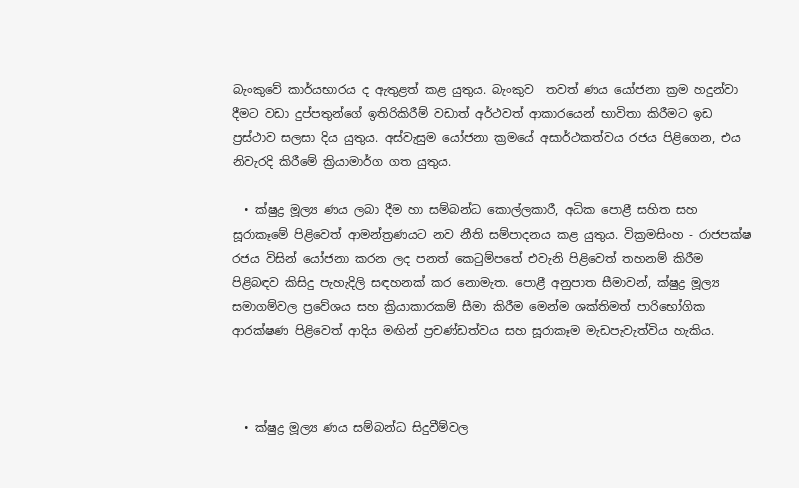බැංකුවේ කාර්යභාරය ද ඇතුළත් කළ යුතුය. බැංකුව  තවත් ණය යෝජනා ක්‍රම හදුන්වා දීමට වඩා දුප්පතුන්ගේ ඉතිරිකිරීම් වඩාත් අර්ථවත් ආකාරයෙන් භාවිතා කිරීමට ඉඩ ප්‍රස්ථාව සලසා දිය යුතුය. අස්වැසුම යෝජනා ක්‍රමයේ අසාර්ථකත්වය රජය පිළිගෙන, එය නිවැරදි කිරීමේ ක්‍රියාමාර්ග ගත යුතුය.

  • ක්ෂුද්‍ර මූල්‍ය ණය ලබා දීම හා සම්බන්ධ කොල්ලකාරී, අධික පොළී සහිත සහ සූරාකෑමේ පිළිවෙත් ආමන්ත්‍රණයට නව නීති සම්පාදනය කළ යුතුය. වික්‍රමසිංහ - රාජපක්ෂ රජය විසින් යෝජනා කරන ලද පනත් කෙටුම්පතේ එවැනි පිළිවෙත් තහනම් කිරීම පිළිබඳව කිසිදු පැහැදිලි සඳහනක් කර නොමැත. පොළී අනුපාත සීමාවන්, ක්ෂුද්‍ර මූල්‍ය සමාගම්වල ප්‍රවේශය සහ ක්‍රියාකාරකම් සීමා කිරීම මෙන්ම ශක්තිමත් පාරිභෝගික ආරක්ෂණ පිළිවෙත් ආදිය මඟින් ප්‍රචණ්ඩත්වය සහ සූරාකෑම මැඩපැවැත්විය හැකිය.



  • ක්ෂුද්‍ර මූල්‍ය ණය සම්බන්ධ සිදුවීම්වල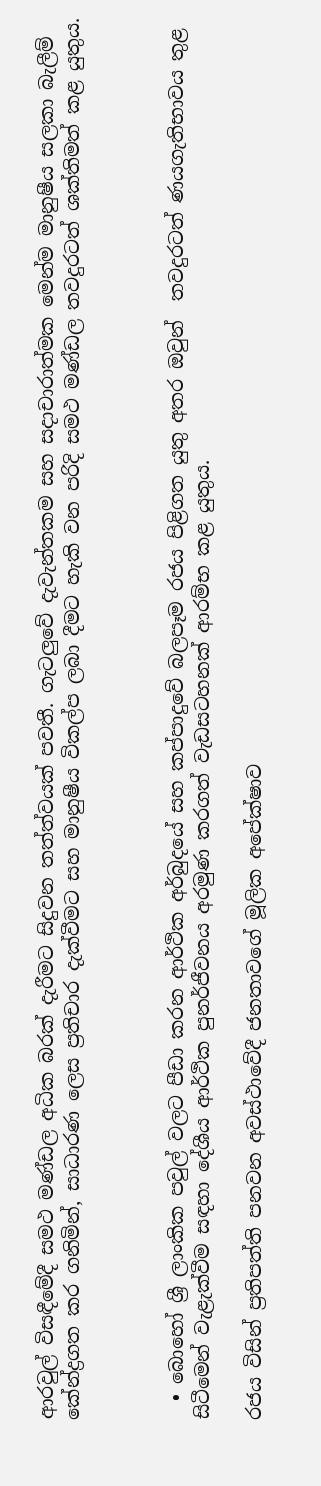ආරවුල් විසඳීමේදී සමථ මණ්ඩල අධික බරක් දැරීමට සිදුවන තත්ත්වයක් පවතී. ගැටලුවේ දැවැන්තකම සහ සදාචාරාත්මක මෙන්ම මානුෂීය සලකා බැලීම් කේන්ද්‍රගත කර ගනිමින්, සාධාරණ ලෙස ප්‍රතිචාර දැක්වීමට සහ මානුෂීය විකල්ප ලබා දීමට හැකි වන පරිදි සමථ මණ්ඩල තවදුරටත් ශක්තිමත් කළ යුතුය.



  • බොහෝ ශ්‍රී ලාංකික පවුල් වලට පීඩා කරන ආර්ථික අර්බුදයේ සහ කප්පාදුවේ බලපෑම රජය පිළිගත යුතු අතර ඔවුන්  තවදුරටත් ණයගැතිභාවය තුළ සිටීමෙන් වැළැක්වීම සඳහා දේශීය ආර්ථික පුනර්ජීවනය අරමුණ කරගත් වැඩසටහනක් ආරම්භ කළ යුතුය.

රජය විසින් ප්‍රතිපත්ති පනවන අවස්ථාවේදී ජනතාවගේ මූලික අපේක්ෂාව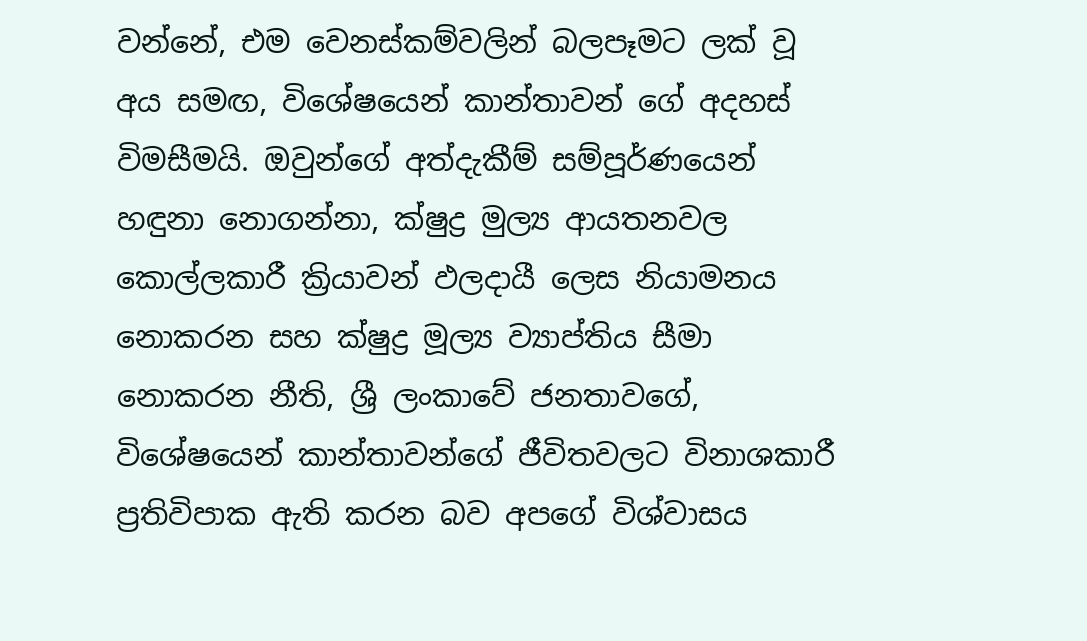වන්නේ, එම වෙනස්කම්වලින් බලපෑමට ලක් වූ අය සමඟ, විශේෂයෙන් කාන්තාවන් ගේ අදහස් විමසීමයි. ඔවුන්ගේ අත්දැකීම් සම්පූර්ණයෙන් හඳුනා නොගන්නා, ක්ෂුද්‍ර මුල්‍ය ආයතනවල කොල්ලකාරී ක්‍රියාවන් ඵලදායී ලෙස නියාමනය නොකරන සහ ක්ෂුද්‍ර මූල්‍ය ව්‍යාප්තිය සීමා නොකරන නීති, ශ්‍රී ලංකාවේ ජනතාවගේ, විශේෂයෙන් කාන්තාවන්ගේ ජීවිතවලට විනාශකාරී ප්‍රතිවිපාක ඇති කරන බව අපගේ විශ්වාසය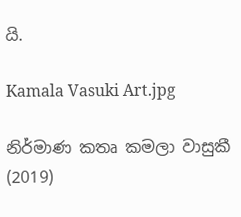යි.

Kamala Vasuki Art.jpg

නිර්මාණ කතෘ කමලා වාසුකී (2019)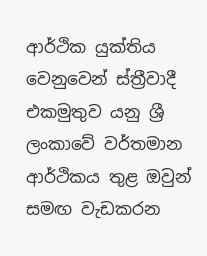ආර්ථික යුක්තිය වෙනුවෙන් ස්ත්‍රීවාදී එකමුතුව යනු ශ්‍රී ලංකාවේ වර්තමාන ආර්ථිකය තුළ ඔවුන් සමඟ වැඩකරන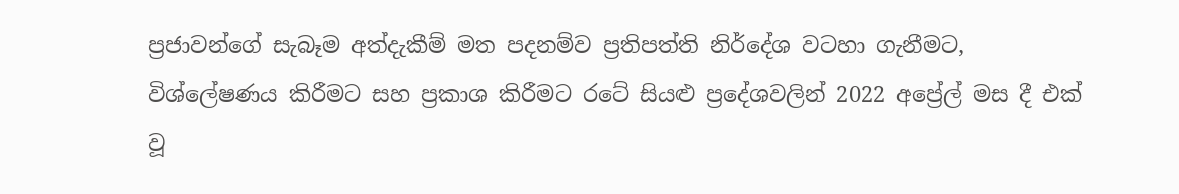ප්‍රජාවන්ගේ සැබෑම අත්දැකීම් මත පදනම්ව ප්‍රතිපත්ති නිර්දේශ වටහා ගැනීමට, විශ්ලේෂණය කිරීමට සහ ප්‍රකාශ කිරීමට රටේ සියළු ප්‍රදේශවලින් 2022 අප්‍රේල් මස දී එක් වූ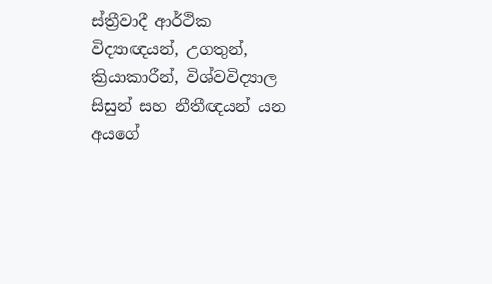ස්ත්‍රීවාදී ආර්ථික විද්‍යාඥයන්, උගතුන්, ක්‍රියාකාරීන්, විශ්වවිද්‍යාල සිසුන් සහ නීතීඥයන් යන අයගේ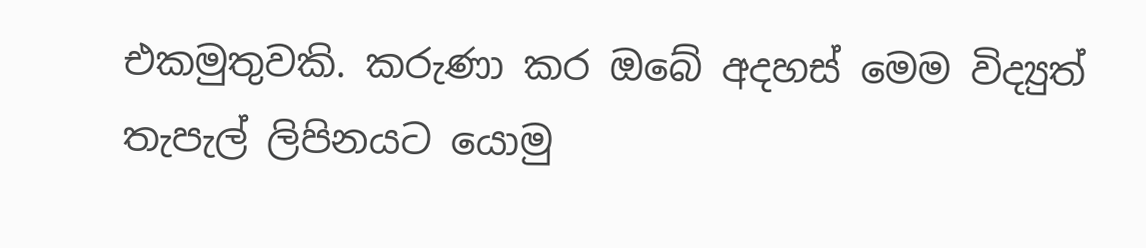එකමුතුවකි. කරුණා කර ඔබේ අදහස් මෙම විද්‍යුත් තැපැල් ලිපිනයට යොමු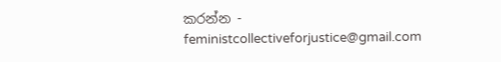කරන්න - feministcollectiveforjustice@gmail.com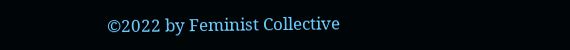©2022 by Feminist Collective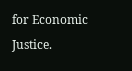for Economic Justice.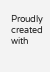Proudly created with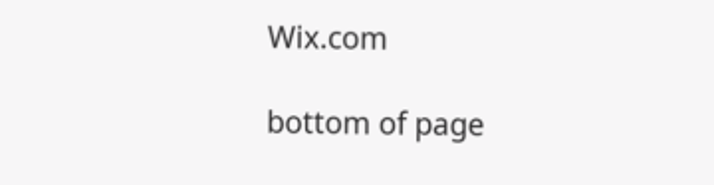Wix.com

bottom of page